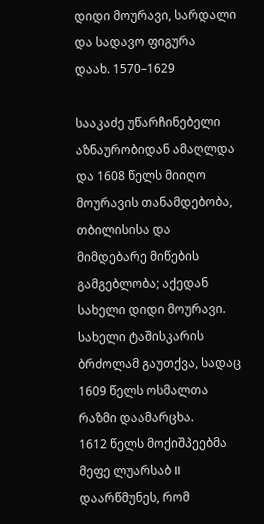დიდი მოურავი, სარდალი და სადავო ფიგურა
დაახ. 1570–1629

სააკაძე უწარჩინებელი აზნაურობიდან ამაღლდა და 1608 წელს მიიღო მოურავის თანამდებობა, თბილისისა და მიმდებარე მიწების გამგებლობა; აქედან სახელი დიდი მოურავი. სახელი ტაშისკარის ბრძოლამ გაუთქვა, სადაც 1609 წელს ოსმალთა რაზმი დაამარცხა.
1612 წელს მოქიშპეებმა მეფე ლუარსაბ II დაარწმუნეს, რომ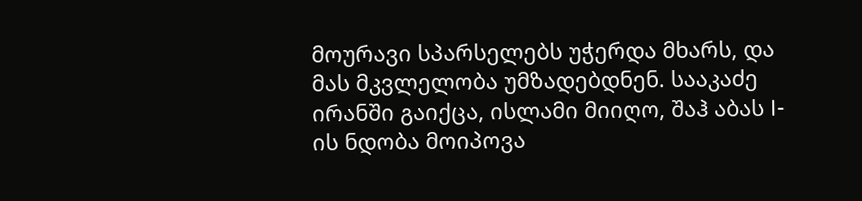მოურავი სპარსელებს უჭერდა მხარს, და მას მკვლელობა უმზადებდნენ. სააკაძე ირანში გაიქცა, ისლამი მიიღო, შაჰ აბას I-ის ნდობა მოიპოვა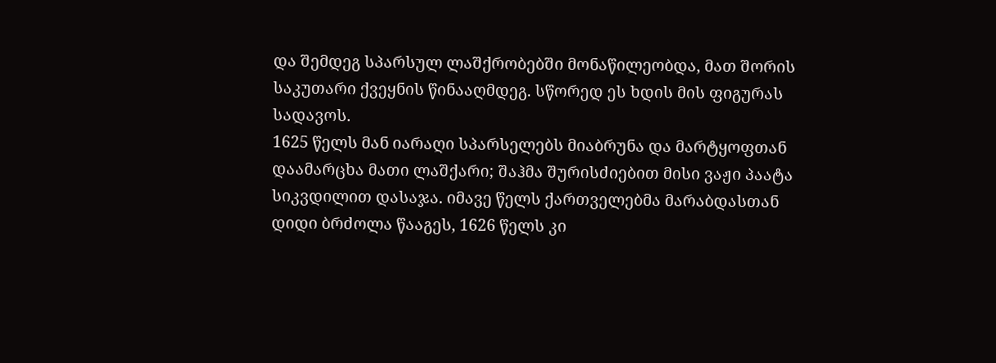და შემდეგ სპარსულ ლაშქრობებში მონაწილეობდა, მათ შორის საკუთარი ქვეყნის წინააღმდეგ. სწორედ ეს ხდის მის ფიგურას სადავოს.
1625 წელს მან იარაღი სპარსელებს მიაბრუნა და მარტყოფთან დაამარცხა მათი ლაშქარი; შაჰმა შურისძიებით მისი ვაჟი პაატა სიკვდილით დასაჯა. იმავე წელს ქართველებმა მარაბდასთან დიდი ბრძოლა წააგეს, 1626 წელს კი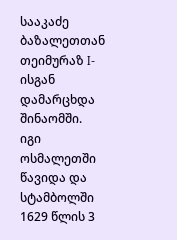სააკაძე ბაზალეთთან თეიმურაზ I-ისგან დამარცხდა შინაომში. იგი ოსმალეთში წავიდა და სტამბოლში 1629 წლის 3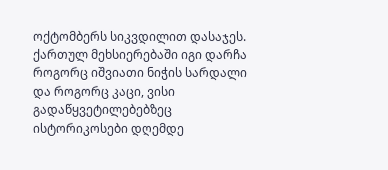ოქტომბერს სიკვდილით დასაჯეს. ქართულ მეხსიერებაში იგი დარჩა როგორც იშვიათი ნიჭის სარდალი და როგორც კაცი, ვისი გადაწყვეტილებებზეც ისტორიკოსები დღემდე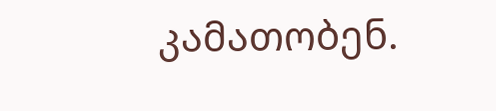კამათობენ.